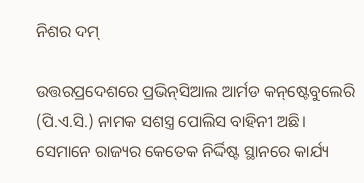ନିଶର ଦମ୍‌

ଉତ୍ତରପ୍ରଦେଶରେ ପ୍ରଭିନ୍‌ସିଆଲ ଆର୍ମଡ କନ୍‌ଷ୍ଟେବୁଲେରି (ପି.ଏ.ସି.) ନାମକ ସଶସ୍ତ୍ର ପୋଲିସ ବାହିନୀ ଅଛି। ସେମାନେ ରାଜ୍ୟର କେତେକ ନିର୍ଦ୍ଦିଷ୍ଟ ସ୍ଥାନରେ କାର୍ଯ୍ୟ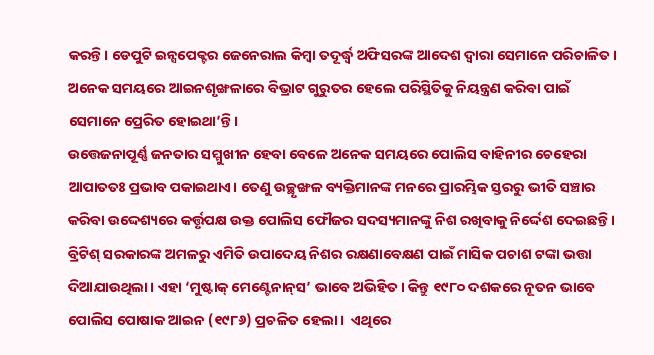କରନ୍ତି। ଡେପୁଟି ଇନ୍ସପେକ୍ଟର ଜେନେରାଲ କିମ୍ବା ତଦୂର୍ଦ୍ଧ୍ୱ ଅଫିସରଙ୍କ ଆଦେଶ ଦ୍ୱାରା ସେମାନେ ପରିଚାଳିତ। ଅନେକ ସମୟରେ ଆଇନଶୃଙ୍ଖଳାରେ ବିଭ୍ରାଟ ଗୁରୁତର ହେଲେ ପରିସ୍ଥିତିକୁ ନିୟନ୍ତ୍ରଣ କରିବା ପାଇଁ ସେମାନେ ପ୍ରେରିତ ହୋଇଥା’ନ୍ତି।
ଉତ୍ତେଜନାପୂର୍ଣ୍ଣ ଜନତାର ସମ୍ମୁଖୀନ ହେବା ବେଳେ ଅନେକ ସମୟରେ ପୋଲିସ ବାହିନୀର ଚେହେରା ଆପାତତଃ ପ୍ରଭାବ ପକାଇଥାଏ। ତେଣୁ ଉଚ୍ଛୃଙ୍ଖଳ ବ୍ୟକ୍ତିମାନଙ୍କ ମନରେ ପ୍ରାରମ୍ଭିକ ସ୍ତରରୁ ଭୀତି ସଞ୍ଚାର କରିବା ଉଦ୍ଦେଶ୍ୟରେ କର୍ତ୍ତୃପକ୍ଷ ଉକ୍ତ ପୋଲିସ ଫୌଜର ସଦସ୍ୟମାନଙ୍କୁ ନିଶ ରଖିବାକୁ ନିର୍ଦ୍ଦେଶ ଦେଇଛନ୍ତି। ବ୍ରିଟିଶ୍‌ ସରକାରଙ୍କ ଅମଳରୁ ଏମିତି ଉପାଦେୟ ନିଶର ରକ୍ଷଣାବେକ୍ଷଣ ପାଇଁ ମାସିକ ପଚାଶ ଟଙ୍କା ଭତ୍ତା ଦିଆଯାଉଥିଲା। ଏହା ‘ମୁଷ୍ଟାକ୍‌ ମେଣ୍ଟେନାନ୍‌ସ’ ଭାବେ ଅଭିହିତ। କିନ୍ତୁ ୧୯୮୦ ଦଶକରେ ନୂତନ ଭାବେ ପୋଲିସ ପୋଷାକ ଆଇନ (୧୯୮୬) ପ୍ରଚଳିତ ହେଲା।  ଏଥିରେ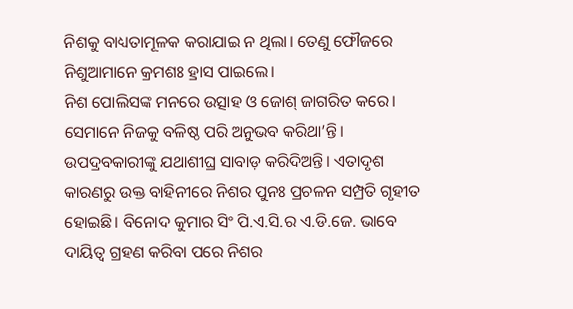ନିଶକୁ ବାଧ୍ୟତାମୂଳକ କରାଯାଇ ନ ଥିଲା। ତେଣୁ ଫୌଜରେ ନିଶୁଆମାନେ କ୍ରମଶଃ ହ୍ରାସ ପାଇଲେ।
ନିଶ ପୋଲିସଙ୍କ ମନରେ ଉତ୍ସାହ ଓ ଜୋଶ୍‌ ଜାଗରିତ କରେ। ସେମାନେ ନିଜକୁ ବଳିଷ୍ଠ ପରି ଅନୁଭବ କରିଥା’ନ୍ତି। ଉପଦ୍ରବକାରୀଙ୍କୁ ଯଥାଶୀଘ୍ର ସାବାଡ଼ କରିଦିଅନ୍ତି। ଏତାଦୃଶ କାରଣରୁ ଉକ୍ତ ବାହିନୀରେ ନିଶର ପୁନଃ ପ୍ରଚଳନ ସମ୍ପ୍ରତି ଗୃହୀତ ହୋଇଛି। ବିନୋଦ କୁମାର ସିଂ ପି.ଏ.ସି.ର ଏ.ଡି.ଜେ. ଭାବେ ଦାୟିତ୍ୱ ଗ୍ରହଣ କରିବା ପରେ ନିଶର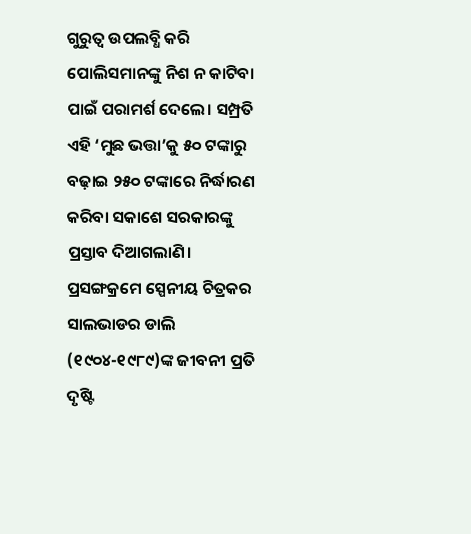ଗୁରୁତ୍ୱ ଉପଲବ୍ଧି କରି ପୋଲିସମାନଙ୍କୁ ନିଶ ନ କାଟିବା ପାଇଁ ପରାମର୍ଶ ଦେଲେ। ସମ୍ପ୍ରତି ଏହି ‘ମୁଛ ଭତ୍ତା’କୁ ୫୦ ଟଙ୍କାରୁ ବଢ଼ାଇ ୨୫୦ ଟଙ୍କାରେ ନିର୍ଦ୍ଧାରଣ କରିବା ସକାଶେ ସରକାରଙ୍କୁ ପ୍ରସ୍ତାବ ଦିଆଗଲାଣି।
ପ୍ରସଙ୍ଗକ୍ରମେ ସ୍ପେନୀୟ ଚିତ୍ରକର ସାଲଭାଡର ଡାଲି (୧୯୦୪-୧୯୮୯)ଙ୍କ ଜୀବନୀ ପ୍ରତି ଦୃଷ୍ଟି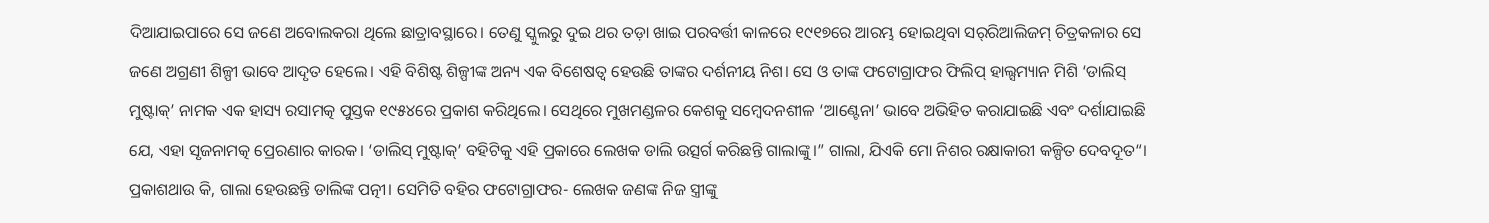ଦିଆଯାଇପାରେ ସେ ଜଣେ ଅବୋଲକରା ଥିଲେ ଛାତ୍ରାବସ୍ଥାରେ। ତେଣୁ ସ୍କୁଲରୁ ଦୁଇ ଥର ତଡ଼ା ଖାଇ ପରବର୍ତ୍ତୀ କାଳରେ ୧୯୧୭ରେ ଆରମ୍ଭ ହୋଇଥିବା ସର୍‌ରିଆଲିଜମ୍‌ ଚିତ୍ରକଳାର ସେ ଜଣେ ଅଗ୍ରଣୀ ଶିଳ୍ପୀ ଭାବେ ଆଦୃତ ହେଲେ। ଏହି ବିଶିଷ୍ଟ ଶିଳ୍ପୀଙ୍କ ଅନ୍ୟ ଏକ ବିଶେଷତ୍ୱ ହେଉଛି ତାଙ୍କର ଦର୍ଶନୀୟ ନିଶ। ସେ ଓ ତାଙ୍କ ଫଟୋଗ୍ରାଫର ଫିଲିପ୍‌ ହାଲ୍ସମ୍ୟାନ ମିଶି ‘ଡାଲିସ୍‌ ମୁଷ୍ଟାକ୍‌’ ନାମକ ଏକ ହାସ୍ୟ ରସାମତ୍କ ପୁସ୍ତକ ୧୯୫୪ରେ ପ୍ରକାଶ କରିଥିଲେ। ସେଥିରେ ମୁଖମଣ୍ଡଳର କେଶକୁ ସମ୍ବେଦନଶୀଳ ‘ଆଣ୍ଟେନା’ ଭାବେ ଅଭିହିତ କରାଯାଇଛି ଏବଂ ଦର୍ଶାଯାଇଛି ଯେ, ଏହା ସୃଜନାମତ୍କ ପ୍ରେରଣାର କାରକ। ‘ଡାଲିସ୍‌ ମୁଷ୍ଟାକ୍‌’ ବହିଟିକୁ ଏହି ପ୍ରକାରେ ଲେଖକ ଡାଲି ଉତ୍ସର୍ଗ କରିଛନ୍ତି ଗାଲାଙ୍କୁ।” ଗାଲା, ଯିଏକି ମୋ ନିଶର ରକ୍ଷାକାରୀ କଳ୍ପିତ ଦେବଦୂତ“। ପ୍ରକାଶଥାଉ କି, ଗାଲା ହେଉଛନ୍ତି ଡାଲିଙ୍କ ପତ୍ନୀ। ସେମିତି ବହିର ଫଟୋଗ୍ରାଫର- ଲେଖକ ଜଣଙ୍କ ନିଜ ସ୍ତ୍ରୀଙ୍କୁ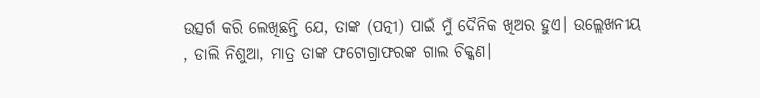ଉତ୍ସର୍ଗ କରି ଲେଖିଛନ୍ତି ଯେ, ତାଙ୍କ (ପତ୍ନୀ) ପାଇଁ ମୁଁ ଦୈନିକ ଖିଅର ହୁଏ। ଉଲ୍ଲେଖନୀୟ , ଡାଲି ନିଶୁଆ, ମାତ୍ର ତାଙ୍କ ଫଟୋଗ୍ରାଫରଙ୍କ ଗାଲ ଚିକ୍କଣ।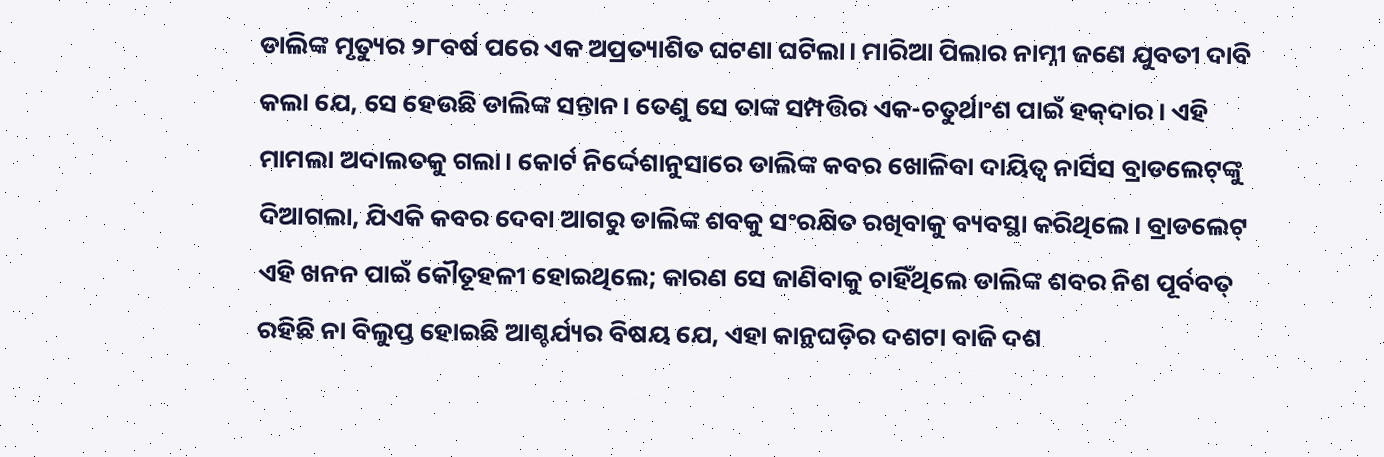ଡାଲିଙ୍କ ମୃତ୍ୟୁର ୨୮ବର୍ଷ ପରେ ଏକ ଅପ୍ରତ୍ୟାଶିତ ଘଟଣା ଘଟିଲା। ମାରିଆ ପିଲାର ନାମ୍ନୀ ଜଣେ ଯୁବତୀ ଦାବି କଲା ଯେ, ସେ ହେଉଛି ଡାଲିଙ୍କ ସନ୍ତାନ। ତେଣୁ ସେ ତାଙ୍କ ସମ୍ପତ୍ତିର ଏକ-ଚତୁର୍ଥାଂଶ ପାଇଁ ହକ୍‌ଦାର। ଏହି ମାମଲା ଅଦାଲତକୁ ଗଲା। କୋର୍ଟ ନିର୍ଦ୍ଦେଶାନୁସାରେ ଡାଲିଙ୍କ କବର ଖୋଳିବା ଦାୟିତ୍ୱ ନାର୍ସିସ ବ୍ରାଡଲେଟ୍‌ଙ୍କୁ ଦିଆଗଲା, ଯିଏକି କବର ଦେବା ଆଗରୁ ଡାଲିଙ୍କ ଶବକୁ ସଂରକ୍ଷିତ ରଖିବାକୁ ବ୍ୟବସ୍ଥା କରିଥିଲେ। ବ୍ରାଡଲେଟ୍‌ ଏହି ଖନନ ପାଇଁ କୌତୂହଳୀ ହୋଇଥିଲେ; କାରଣ ସେ ଜାଣିବାକୁ ଚାହିଁଥିଲେ ଡାଲିଙ୍କ ଶବର ନିଶ ପୂର୍ବବତ୍‌ ରହିଛି ନା ବିଲୁପ୍ତ ହୋଇଛି ଆଶ୍ଚର୍ଯ୍ୟର ବିଷୟ ଯେ, ଏହା କାନ୍ଥଘଡ଼ିର ଦଶଟା ବାଜି ଦଶ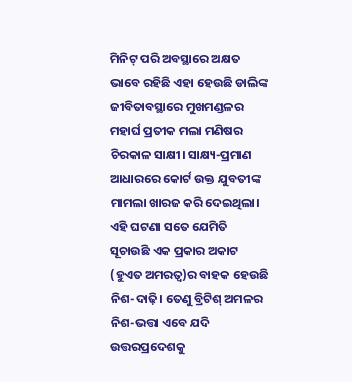ମିନିଟ୍‌ ପରି ଅବସ୍ଥାରେ ଅକ୍ଷତ ଭାବେ ରହିଛି ଏହା ହେଉଛି ଡାଲିଙ୍କ ଜୀବିତାବସ୍ଥାରେ ମୁଖମଣ୍ଡଳର ମହାର୍ଘ ପ୍ରତୀକ ମଲା ମଣିଷର ଚିରକାଳ ସାକ୍ଷୀ। ସାକ୍ଷ୍ୟ-ପ୍ରମାଣ ଆଧାରରେ କୋର୍ଟ ଉକ୍ତ ଯୁବତୀଙ୍କ ମାମଲା ଖାରଜ କରି ଦେଇଥିଲା। ଏହି ଘଟଣା ସତେ ଯେମିତି ସୂଚାଉଛି ଏକ ପ୍ରକାର ଅକାଟ (ହୁଏତ ଅମରତ୍ୱ)ର ବାହକ ହେଉଛି ନିଶ-ଦାଢ଼ି। ତେଣୁ ବ୍ରିଟିଶ୍‌ ଅମଳର ନିଶ-ଭତ୍ତା ଏବେ ଯଦି ଉତ୍ତରପ୍ରଦେଶକୁ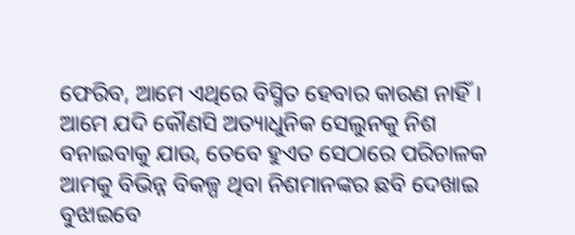ଫେରିବ, ଆମେ ଏଥିରେ ବିସ୍ମିତ ହେବାର କାରଣ ନାହିଁ।
ଆମେ ଯଦି କୌଣସି ଅତ୍ୟାଧୁନିକ ସେଲୁନକୁ ନିଶ ବନାଇବାକୁ ଯାଉ, ତେବେ ହୁଏତ ସେଠାରେ ପରିଚାଳକ ଆମକୁ ବିଭିନ୍ନ ବିକଳ୍ପ ଥିବା ନିଶମାନଙ୍କର ଛବି ଦେଖାଇ ବୁଝାଇବେ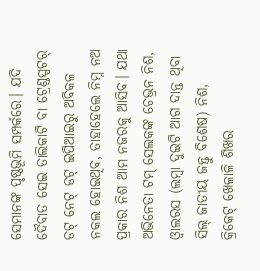ସେମାନଙ୍କ ପୃଷ୍ଠଭୂମି ସମ୍ପର୍କରେ। ଯଦି ଦୈବାତ ସେଇ ତାଲିକାଟି ବା ଟ୍ରେଣ୍ଡସ୍ପଟର୍‌ ଡଟ୍‌ ନେଟ୍‌ ଡଟ୍‌ ଇପିଆଇରୁ ଅବିକଳ ନକଲ ହୋଇଥିବ, ତାହାହେଲେ ନିମ୍ନ ନଅ ପ୍ରକାର ନିଶ ଆମ ନଜରକୁ ଆସିବ। ଯଥା ଅଭିନେତା ଟମ୍‌ ସେଲକଙ୍କ ଚେଭ୍ରନ ନିଶ, ଓ୍ବାଲରସ (ଲମ୍ବା ଦୁଇଟି ଆଗ ଦାନ୍ତ ଥିବା ସିଲ୍‌ ଜାତୀୟ ଜନ୍ତୁ ବିଶେଷ) ନିଶ, କ୍ରିକେଟ୍‌ ଖେଳାଳି ଶିଖର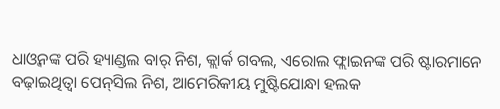ଧାଓ୍ବନଙ୍କ ପରି ହ୍ୟାଣ୍ଡଲ ବାର୍‌ ନିଶ, କ୍ଲାର୍କ ଗବଲ, ଏରୋଲ ଫ୍ଲାଇନଙ୍କ ପରି ଷ୍ଟାରମାନେ ବଢ଼ାଇଥିତ୍ବା ପେନ୍‌ସିଲ ନିଶ, ଆମେରିକୀୟ ମୁଷ୍ଟିଯୋନ୍ଧା ହଲକ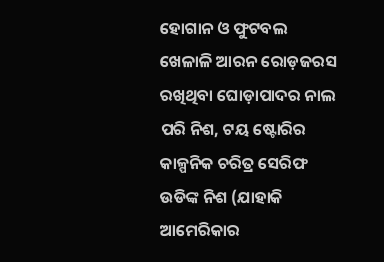ହୋଗାନ ଓ ଫୁଟବଲ ଖେଳାଳି ଆରନ ରୋଡ଼ଜରସ ରଖିଥିବା ଘୋଡ଼ାପାଦର ନାଲ ପରି ନିଶ, ଟୟ ଷ୍ଟୋରିର କାଳ୍ପନିକ ଚରିତ୍ର ସେରିଫ ଉଡିଙ୍କ ନିଶ (ଯାହାକି ଆମେରିକାର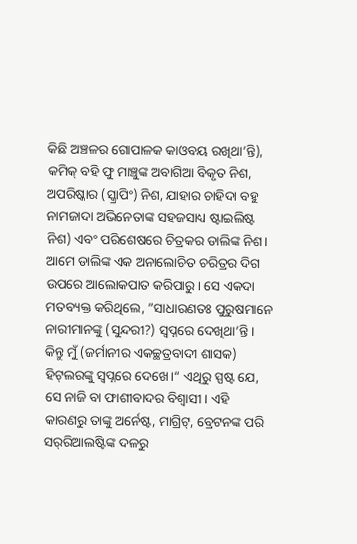କିଛି ଅଞ୍ଚଳର ଗୋପାଳକ କାଓବୟ ରଖିଥା’ନ୍ତି), କମିକ୍‌ ବହି ଫୁ ମାଞ୍ଚୁଙ୍କ ଅବାଗିଆ ବିକୃତ ନିଶ, ଅପରିଷ୍କାର (ସ୍କ୍ରାପିଂ) ନିଶ, ଯାହାର ଚାହିଦା ବହୁ ନାମଜାଦା ଅଭିନେତାଙ୍କ ସହଜସାଧ୍ୟ ଷ୍ଟାଇଲିଷ୍ଟ ନିଶ) ଏବଂ ପରିଶେଷରେ ଚିତ୍ରକର ଡାଲିଙ୍କ ନିଶ।
ଆମେ ଡାଲିଙ୍କ ଏକ ଅନାଲୋଚିତ ଚରିତ୍ରର ଦିଗ ଉପରେ ଆଲୋକପାତ କରିପାରୁ। ସେ ଏକଦା ମତବ୍ୟକ୍ତ କରିଥିଲେ, ”ସାଧାରଣତଃ ପୁରୁଷମାନେ ନାରୀମାନଙ୍କୁ (ସୁନ୍ଦରୀ?) ସ୍ବପ୍ନରେ ଦେଖିଥା’ନ୍ତି। କିନ୍ତୁ ମୁଁ (ଜର୍ମାନୀର ଏକଚ୍ଛତ୍ରବାଦୀ ଶାସକ) ହିଟ୍‌ଲରଙ୍କୁ ସ୍ବପ୍ନରେ ଦେଖେ।“ ଏଥିରୁ ସ୍ପଷ୍ଟ ଯେ, ସେ ନାଜି ବା ଫାଶୀବାଦର ବିଶ୍ୱାସୀ। ଏହି କାରଣରୁ ତାଙ୍କୁ ଅର୍ନେଷ୍ଟ, ମାଗ୍ରିଟ୍‌, ବ୍ରେଟନଙ୍କ ପରି ସର୍‌ରିଆଲଷ୍ଟିଙ୍କ ଦଳରୁ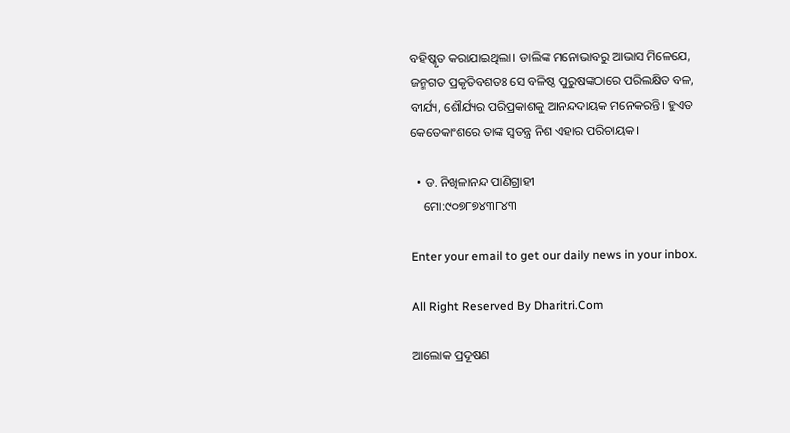ବହିଷ୍କୃତ କରାଯାଇଥିଲା। ଡାଲିଙ୍କ ମନୋଭାବରୁ ଆଭାସ ମିଳେଯେ, ଜନ୍ମଗତ ପ୍ରକୃତିବଶତଃ ସେ ବଳିଷ୍ଠ ପୁରୁଷଙ୍କଠାରେ ପରିଲକ୍ଷିତ ବଳ, ବୀର୍ଯ୍ୟ, ଶୌର୍ଯ୍ୟର ପରିପ୍ରକାଶକୁ ଆନନ୍ଦଦାୟକ ମନେକରନ୍ତି। ହୁଏତ କେତେକାଂଶରେ ତାଙ୍କ ସ୍ବତନ୍ତ୍ର ନିଶ ଏହାର ପରିଚାୟକ।

  • ଡ. ନିଖିଳାନନ୍ଦ ପାଣିଗ୍ରାହୀ
    ମୋ:୯୦୭୮୭୪୩୮୪୩

Enter your email to get our daily news in your inbox.

All Right Reserved By Dharitri.Com

ଆଲୋକ ପ୍ରଦୂଷଣ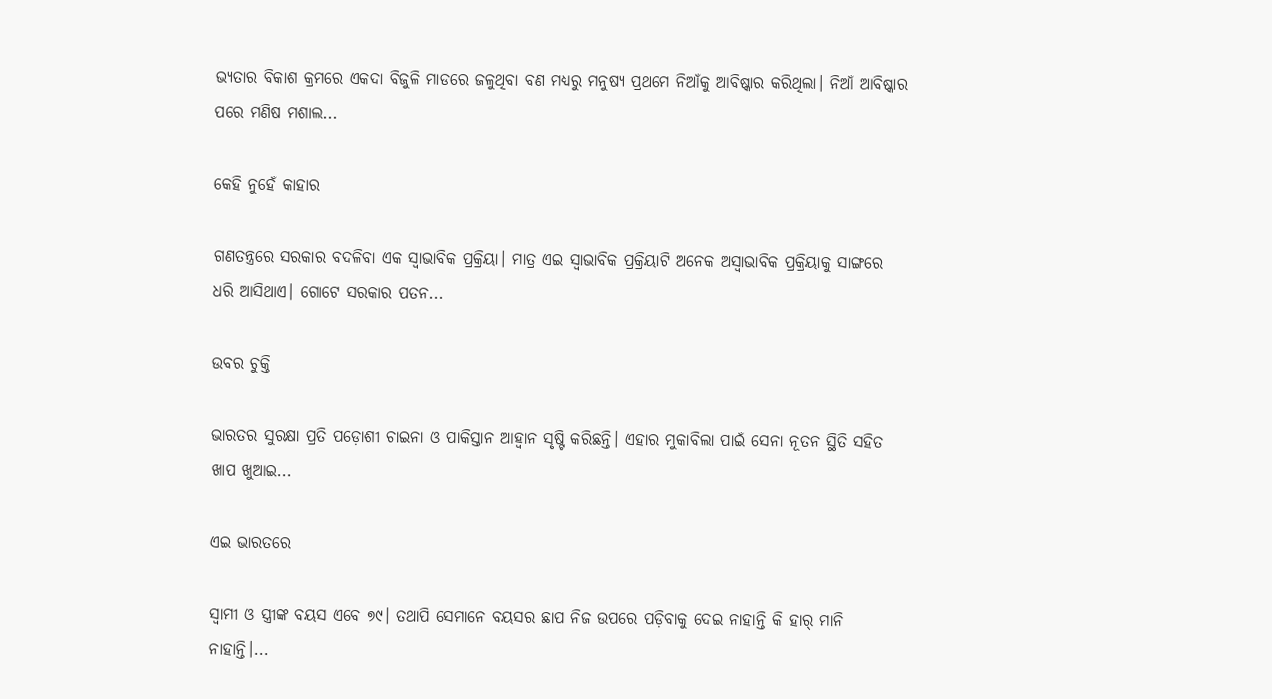ଭ୍ୟତାର ବିକାଶ କ୍ରମରେ ଏକଦା ବିଜୁଳି ମାଡରେ ଜଳୁଥିବା ବଣ ମଧ୍ୟରୁ ମନୁଷ୍ୟ ପ୍ରଥମେ ନିଆଁକୁ ଆବିଷ୍କାର କରିଥିଲା। ନିଆଁ ଆବିଷ୍କାର ପରେ ମଣିଷ ମଶାଲ...

କେହି ନୁହେଁ କାହାର

ଗଣତନ୍ତ୍ରରେ ସରକାର ବଦଳିବା ଏକ ସ୍ବାଭାବିକ ପ୍ରକ୍ରିୟା। ମାତ୍ର ଏଇ ସ୍ବାଭାବିକ ପ୍ରକ୍ରିୟାଟି ଅନେକ ଅସ୍ବାଭାବିକ ପ୍ରକ୍ରିୟାକୁ ସାଙ୍ଗରେ ଧରି ଆସିଥାଏ। ଗୋଟେ ସରକାର ପତନ...

ଉବର ଚୁକ୍ତି

ଭାରତର ସୁରକ୍ଷା ପ୍ରତି ପଡ଼ୋଶୀ ଚାଇନା ଓ ପାକିସ୍ତାନ ଆହ୍ବାନ ସୃଷ୍ଟି କରିଛନ୍ତି। ଏହାର ମୁକାବିଲା ପାଇଁ ସେନା ନୂତନ ସ୍ଥିତି ସହିତ ଖାପ ଖୁଆଇ...

ଏଇ ଭାରତରେ

ସ୍ବାମୀ ଓ ସ୍ତ୍ରୀଙ୍କ ବୟସ ଏବେ ୭୯। ତଥାପି ସେମାନେ ବୟସର ଛାପ ନିଜ ଉପରେ ପଡ଼ିବାକୁ ଦେଇ ନାହାନ୍ତି କି ହାର୍‌ ମାନି ନାହାନ୍ତି।...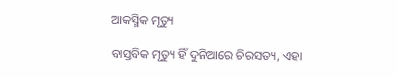ଆକସ୍ମିକ ମୃତ୍ୟୁ

ବାସ୍ତବିକ ମୃତ୍ୟୁ ହିଁ ଦୁନିଆରେ ଚିରସତ୍ୟ, ଏହା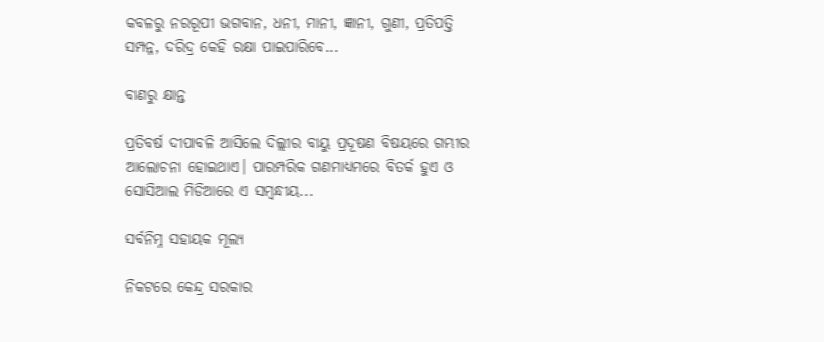କବଳରୁ ନରରୂପୀ ଭଗବାନ, ଧନୀ, ମାନୀ, ଜ୍ଞାନୀ, ଗୁଣୀ, ପ୍ରତିପତ୍ତି ସମ୍ପନ୍ନ, ଦରିଦ୍ର କେହି ରକ୍ଷା ପାଇପାରିବେ...

ବାଣରୁ କ୍ଷାନ୍ତ

ପ୍ରତିବର୍ଷ ଦୀପାବଳି ଆସିଲେ ଦିଲ୍ଲୀର ବାୟୁ ପ୍ରଦୂଷଣ ବିଷୟରେ ଗମ୍ଭୀର ଆଲୋଚନା ହୋଇଥାଏ। ପାରମ୍ପରିକ ଗଣମାଧ୍ୟମରେ ବିତର୍କ ହୁଏ ଓ ସୋସିଆଲ ମିଡିଆରେ ଏ ସମ୍ବନ୍ଧୀୟ...

ସର୍ବନିମ୍ନ ସହାୟକ ମୂଲ୍ୟ

ନିକଟରେ କେନ୍ଦ୍ର ସରକାର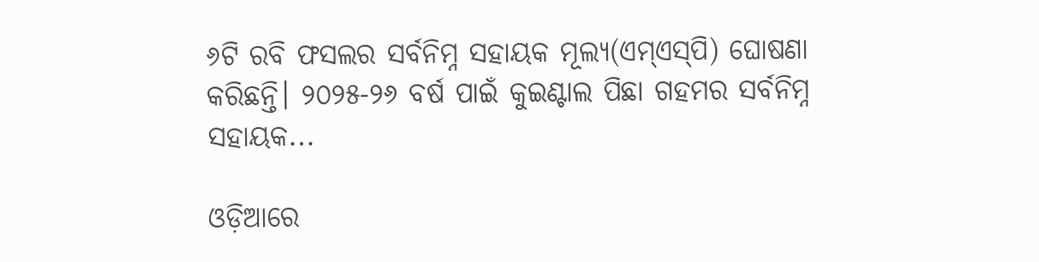୬ଟି ରବି ଫସଲର ସର୍ବନିମ୍ନ ସହାୟକ ମୂଲ୍ୟ(ଏମ୍‌ଏସ୍‌ପି) ଘୋଷଣା କରିଛନ୍ତି। ୨୦୨୫-୨୬ ବର୍ଷ ପାଇଁ କୁଇଣ୍ଟାଲ ପିଛା ଗହମର ସର୍ବନିମ୍ନ ସହାୟକ...

ଓଡ଼ିଆରେ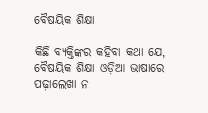ବୈଷୟିକ ଶିକ୍ଷା

କିଛି ବ୍ୟକ୍ତିଙ୍କର କହିବା କଥା ଯେ, ବୈଷୟିକ ଶିକ୍ଷା ଓଡ଼ିଆ ଭାଷାରେ ପଢ଼ାଲେଖା ନ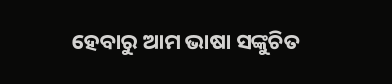ହେବାରୁ ଆମ ଭାଷା ସଙ୍କୁଚିତ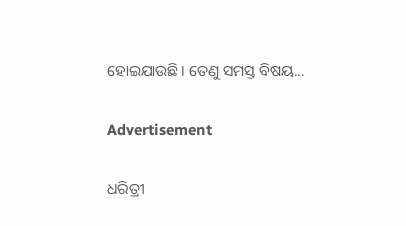ହୋଇଯାଉଛି। ତେଣୁ ସମସ୍ତ ବିଷୟ...

Advertisement

ଧରିତ୍ରୀ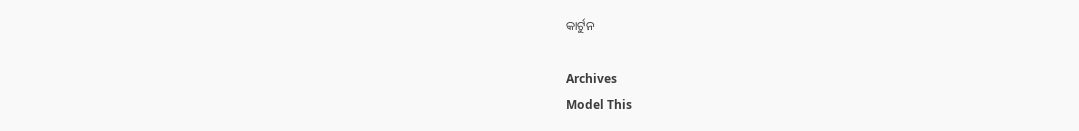କାର୍ଟୁନ

Archives
Model This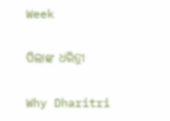Week

ପିଲାଙ୍କ ଧରିତ୍ରୀ

Why Dharitri